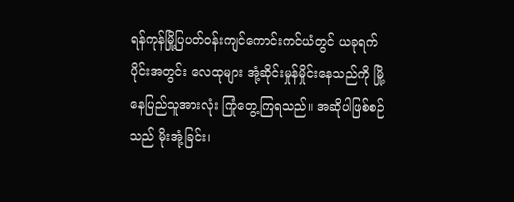ရန်ကုန်မြို့ပြပတ်ဝန်းကျင်ကောင်းကင်ယံတွင် ယခုရက်ပိုင်းအတွင်း လေထုများ အုံ့ဆိုင်းမှုန်မှိုင်းနေသည်ကို မြို့နေပြည်သူအားလုံး ကြုံတွေ့ကြရသည်။ အဆိုပါဖြစ်စဉ်သည် မိုးအုံ့ခြင်း၊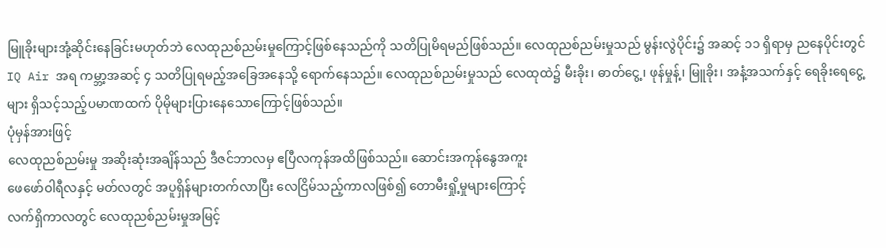မြူခိုးများအုံ့ဆိုင်းနေခြင်းမဟုတ်ဘဲ လေထုညစ်ညမ်းမှုကြောင့်ဖြစ်နေသည်ကို သတိပြုမိရမည်ဖြစ်သည်။ လေထုညစ်ညမ်းမှုသည် မွန်းလွဲပိုင်း၌ အဆင့် ၁၁ ရှိရာမှ ညနေပိုင်းတွင် IQ Air အရ ကမ္ဘာ့အဆင့် ၄ သတိပြုရမည့်အခြေအနေသို့ ရောက်နေသည်။ လေထုညစ်ညမ်းမှုသည် လေထုထဲ၌ မီးခိုး၊ ဓာတ်ငွေ့၊ ဖုန်မှုန့်၊ မြူခိုး၊ အနံ့အသက်နှင့် ရေခိုးရေငွေ့များ ရှိသင့်သည့်ပမာဏထက် ပိုမိုများပြားနေသောကြောင့်ဖြစ်သည်။
ပုံမှန်အားဖြင့်
လေထုညစ်ညမ်းမှု အဆိုးဆုံးအချိန်သည် ဒီဇင်ဘာလမှ ဧပြီလကုန်အထိဖြစ်သည်။ ဆောင်းအကုန်နွေအကူး
ဖေဖော်ဝါရီလနှင့် မတ်လတွင် အပူရှိန်များတက်လာပြီး လေငြိမ်သည့်ကာလဖြစ်၍ တောမီးရှို့မှုများကြောင့်
လက်ရှိကာလတွင် လေထုညစ်ညမ်းမှုအမြင့်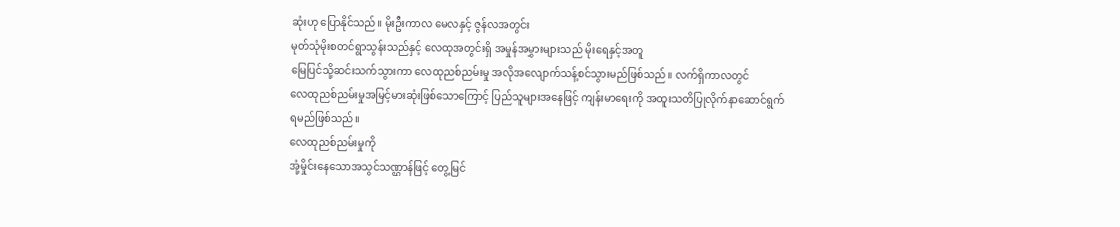ဆုံးဟု ပြောနိုင်သည်။ မိုးဦးကာလ မေလနှင့် ဇွန်လအတွင်း
မုတ်သုံမိုးစတင်ရွာသွန်းသည်နှင့် လေထုအတွင်းရှိ အမှုန်အမွှားများသည် မိုးရေနှင့်အတူ
မြေပြင်သို့ဆင်းသက်သွားကာ လေထုညစ်ညမ်းမှု အလိုအလျောက်သန့်စင်သွားမည်ဖြစ်သည်။ လက်ရှိကာလတွင်
လေထုညစ်ညမ်းမှုအမြင့်မားဆုံးဖြစ်သောကြောင့် ပြည်သူများအနေဖြင့် ကျန်းမာရေးကို အထူးသတိပြုလိုက်နာဆောင်ရွက်ရမည်ဖြစ်သည်။
လေထုညစ်ညမ်းမှုကို
အုံ့မှိုင်းနေသောအသွင်သဏ္ဌာန်ဖြင့် တွေ့မြင်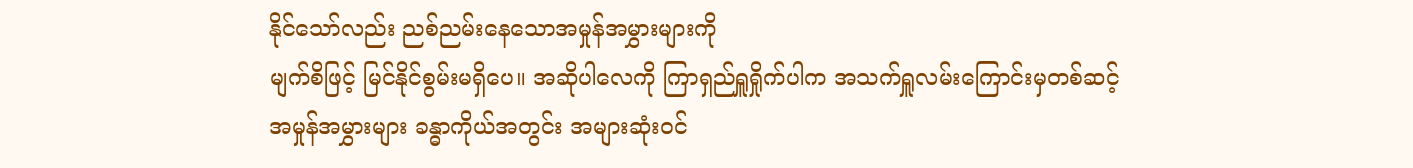နိုင်သော်လည်း ညစ်ညမ်းနေသောအမှုန်အမွှားများကို
မျက်စိဖြင့် မြင်နိုင်စွမ်းမရှိပေ။ အဆိုပါလေကို ကြာရှည်ရှူရှိုက်ပါက အသက်ရှူလမ်းကြောင်းမှတစ်ဆင့်
အမှုန်အမွှားများ ခန္ဓာကိုယ်အတွင်း အများဆုံးဝင်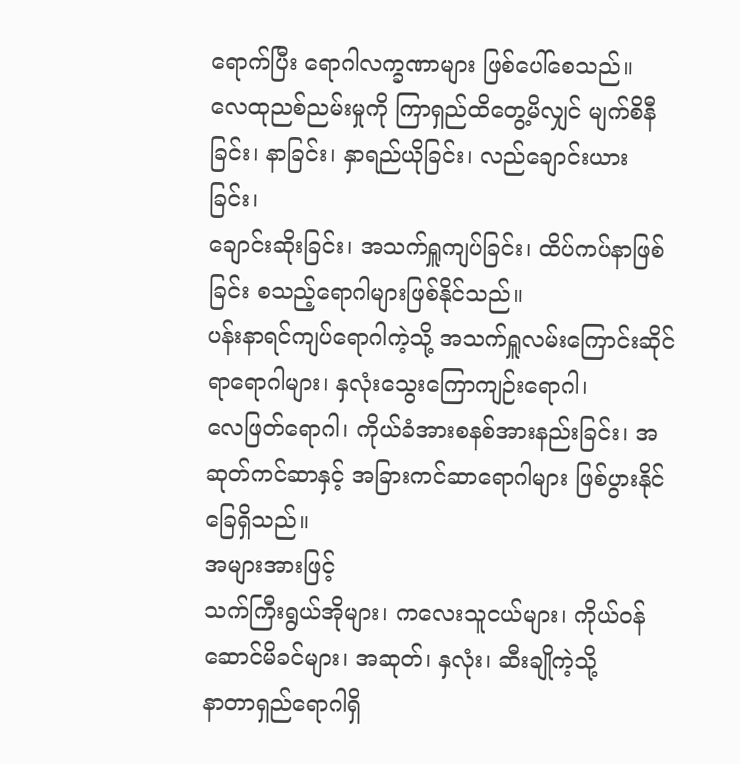ရောက်ပြီး ရောဂါလက္ခဏာများ ဖြစ်ပေါ်စေသည်။
လေထုညစ်ညမ်းမှုကို ကြာရှည်ထိတွေ့မိလျှင် မျက်စိနီခြင်း၊ နာခြင်း၊ နှာရည်ယိုခြင်း၊ လည်ချောင်းယားခြင်း၊
ချောင်းဆိုးခြင်း၊ အသက်ရှူကျပ်ခြင်း၊ ထိပ်ကပ်နာဖြစ်ခြင်း စသည့်ရောဂါများဖြစ်နိုင်သည်။
ပန်းနာရင်ကျပ်ရောဂါကဲ့သို့ အသက်ရှူလမ်းကြောင်းဆိုင်ရာရောဂါများ၊ နှလုံးသွေးကြောကျဉ်းရောဂါ၊
လေဖြတ်ရောဂါ၊ ကိုယ်ခံအားစနစ်အားနည်းခြင်း၊ အဆုတ်ကင်ဆာနှင့် အခြားကင်ဆာရောဂါများ ဖြစ်ပွားနိုင်ခြေရှိသည်။
အများအားဖြင့်
သက်ကြီးရွယ်အိုများ၊ ကလေးသူငယ်များ၊ ကိုယ်ဝန်ဆောင်မိခင်များ၊ အဆုတ်၊ နှလုံး၊ ဆီးချိုကဲ့သို့
နာတာရှည်ရောဂါရှိ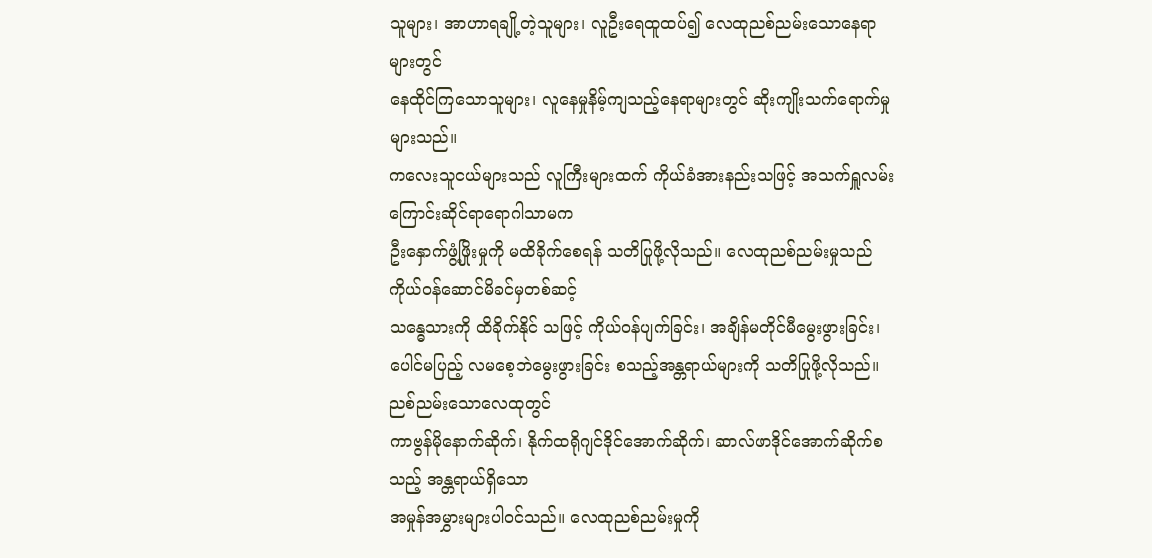သူများ၊ အာဟာရချို့တဲ့သူများ၊ လူဦးရေထူထပ်၍ လေထုညစ်ညမ်းသောနေရာများတွင်
နေထိုင်ကြသောသူများ၊ လူနေမှုနိမ့်ကျသည့်နေရာများတွင် ဆိုးကျိုးသက်ရောက်မှုများသည်။
ကလေးသူငယ်များသည် လူကြီးများထက် ကိုယ်ခံအားနည်းသဖြင့် အသက်ရှူလမ်းကြောင်းဆိုင်ရာရောဂါသာမက
ဦးနှောက်ဖွံ့ဖြိုးမှုကို မထိခိုက်စေရန် သတိပြုဖို့လိုသည်။ လေထုညစ်ညမ်းမှုသည် ကိုယ်ဝန်ဆောင်မိခင်မှတစ်ဆင့်
သန္ဓေသားကို ထိခိုက်နိုင် သဖြင့် ကိုယ်ဝန်ပျက်ခြင်း၊ အချိန်မတိုင်မီမွေးဖွားခြင်း၊
ပေါင်မပြည့် လမစေ့ဘဲမွေးဖွားခြင်း စသည့်အန္တရာယ်များကို သတိပြုဖို့လိုသည်။
ညစ်ညမ်းသောလေထုတွင်
ကာဗွန်မိုနောက်ဆိုက်၊ နိုက်ထရိုဂျင်ဒိုင်အောက်ဆိုက်၊ ဆာလ်ဖာဒိုင်အောက်ဆိုက်စသည့် အန္တရာယ်ရှိသော
အမှုန်အမွှားများပါဝင်သည်။ လေထုညစ်ညမ်းမှုကို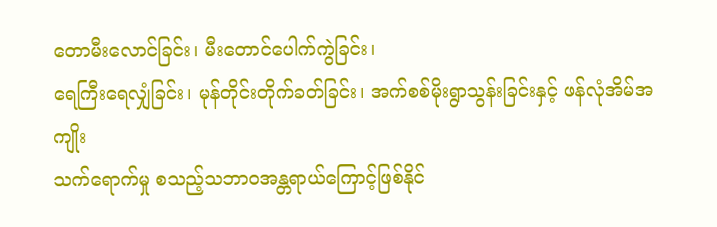တောမီးလောင်ခြင်း၊ မီးတောင်ပေါက်ကွဲခြင်း၊
ရေကြီးရေလျှံခြင်း၊ မုန်တိုင်းတိုက်ခတ်ခြင်း၊ အက်စစ်မိုးရွာသွန်းခြင်းနှင့် ဖန်လုံအိမ်အကျိုး
သက်ရောက်မှု စသည့်သဘာဝအန္တရာယ်ကြောင့်ဖြစ်နိုင်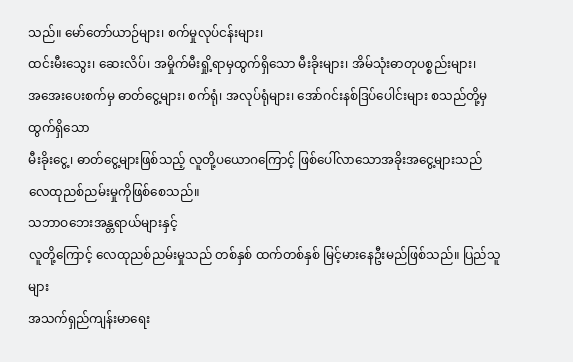သည်။ မော်တော်ယာဉ်များ၊ စက်မှုလုပ်ငန်းများ၊
ထင်းမီးသွေး၊ ဆေးလိပ်၊ အမှိုက်မီးရှို့ရာမှထွက်ရှိသော မီးခိုးများ၊ အိမ်သုံးဓာတုပစ္စည်းများ၊
အအေးပေးစက်မှ ဓာတ်ငွေ့များ၊ စက်ရုံ၊ အလုပ်ရုံများ၊ အော်ဂင်းနစ်ဒြပ်ပေါင်းများ စသည်တို့မှထွက်ရှိသော
မီးခိုးငွေ့၊ ဓာတ်ငွေ့များဖြစ်သည့် လူတို့ပယောဂကြောင့် ဖြစ်ပေါ်လာသောအခိုးအငွေ့များသည်
လေထုညစ်ညမ်းမှုကိုဖြစ်စေသည်။
သဘာဝဘေးအန္တရာယ်များနှင့်
လူတို့ကြောင့် လေထုညစ်ညမ်းမှုသည် တစ်နှစ် ထက်တစ်နှစ် မြင့်မားနေဦးမည်ဖြစ်သည်။ ပြည်သူများ
အသက်ရှည်ကျန်းမာရေး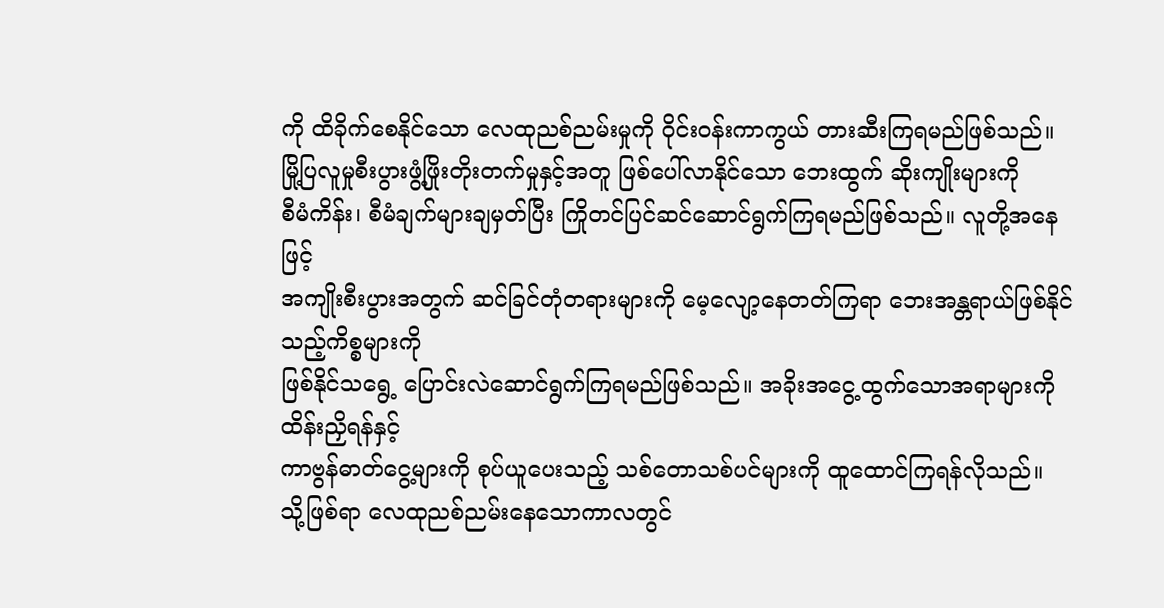ကို ထိခိုက်စေနိုင်သော လေထုညစ်ညမ်းမှုကို ဝိုင်းဝန်းကာကွယ် တားဆီးကြရမည်ဖြစ်သည်။
မြို့ပြလူမှုစီးပွားဖွံ့ဖြိုးတိုးတက်မှုနှင့်အတူ ဖြစ်ပေါ်လာနိုင်သော ဘေးထွက် ဆိုးကျိုးများကို
စီမံကိန်း၊ စီမံချက်များချမှတ်ပြီး ကြိုတင်ပြင်ဆင်ဆောင်ရွက်ကြရမည်ဖြစ်သည်။ လူတို့အနေဖြင့်
အကျိုးစီးပွားအတွက် ဆင်ခြင်တုံတရားများကို မေ့လျော့နေတတ်ကြရာ ဘေးအန္တရာယ်ဖြစ်နိုင်သည့်ကိစ္စများကို
ဖြစ်နိုင်သရွေ့ ပြောင်းလဲဆောင်ရွက်ကြရမည်ဖြစ်သည်။ အခိုးအငွေ့ထွက်သောအရာများကို ထိန်းညှိရန်နှင့်
ကာဗွန်ဓာတ်ငွေ့များကို စုပ်ယူပေးသည့် သစ်တောသစ်ပင်များကို ထူထောင်ကြရန်လိုသည်။
သို့ဖြစ်ရာ လေထုညစ်ညမ်းနေသောကာလတွင်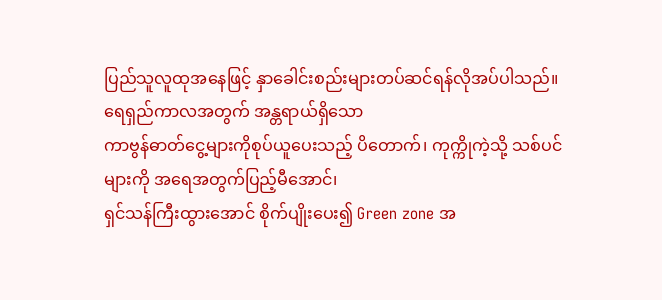ပြည်သူလူထုအနေဖြင့် နှာခေါင်းစည်းများတပ်ဆင်ရန်လိုအပ်ပါသည်။ ရေရှည်ကာလအတွက် အန္တရာယ်ရှိသော
ကာဗွန်ဓာတ်ငွေ့များကိုစုပ်ယူပေးသည့် ပိတောက်၊ ကုက္ကိုကဲ့သို့ သစ်ပင်များကို အရေအတွက်ပြည့်မီအောင်၊
ရှင်သန်ကြီးထွားအောင် စိုက်ပျိုးပေး၍ Green zone အ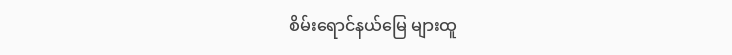စိမ်းရောင်နယ်မြေ များထူ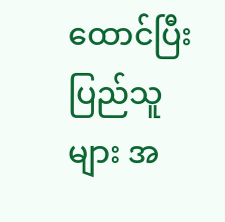ထောင်ပြီး
ပြည်သူများ အ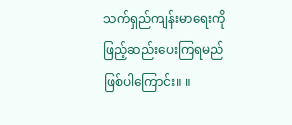သက်ရှည်ကျန်းမာရေးကို ဖြည့်ဆည်းပေးကြရမည်ဖြစ်ပါကြောင်း။ ။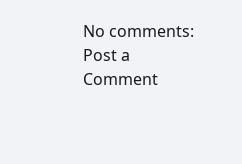No comments:
Post a Comment